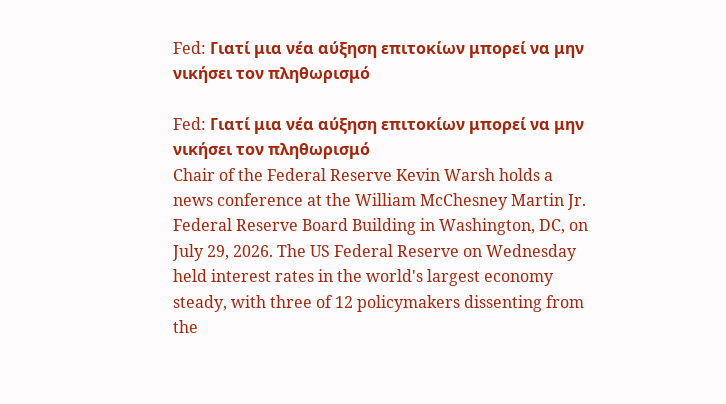Fed: Γιατί μια νέα αύξηση επιτοκίων μπορεί να μην νικήσει τον πληθωρισμό

Fed: Γιατί μια νέα αύξηση επιτοκίων μπορεί να μην νικήσει τον πληθωρισμό
Chair of the Federal Reserve Kevin Warsh holds a news conference at the William McChesney Martin Jr. Federal Reserve Board Building in Washington, DC, on July 29, 2026. The US Federal Reserve on Wednesday held interest rates in the world's largest economy steady, with three of 12 policymakers dissenting from the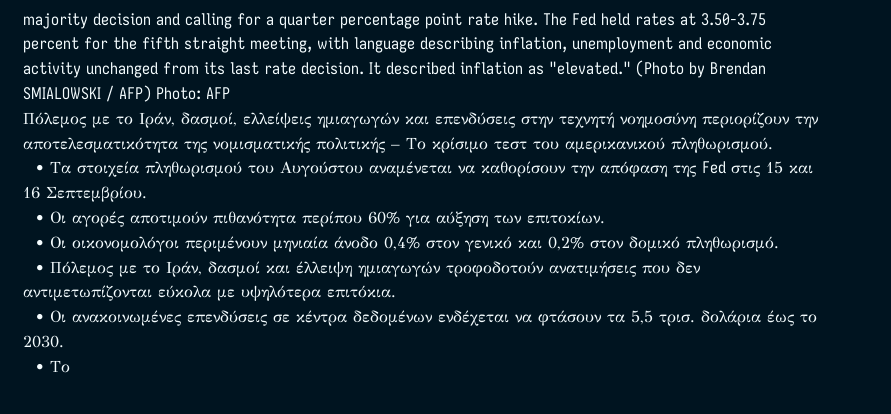majority decision and calling for a quarter percentage point rate hike. The Fed held rates at 3.50-3.75 percent for the fifth straight meeting, with language describing inflation, unemployment and economic activity unchanged from its last rate decision. It described inflation as "elevated." (Photo by Brendan SMIALOWSKI / AFP) Photo: AFP
Πόλεμος με το Ιράν, δασμοί, ελλείψεις ημιαγωγών και επενδύσεις στην τεχνητή νοημοσύνη περιορίζουν την αποτελεσματικότητα της νομισματικής πολιτικής – Το κρίσιμο τεστ του αμερικανικού πληθωρισμού.
  • Τα στοιχεία πληθωρισμού του Αυγούστου αναμένεται να καθορίσουν την απόφαση της Fed στις 15 και 16 Σεπτεμβρίου.
  • Οι αγορές αποτιμούν πιθανότητα περίπου 60% για αύξηση των επιτοκίων.
  • Οι οικονομολόγοι περιμένουν μηνιαία άνοδο 0,4% στον γενικό και 0,2% στον δομικό πληθωρισμό.
  • Πόλεμος με το Ιράν, δασμοί και έλλειψη ημιαγωγών τροφοδοτούν ανατιμήσεις που δεν αντιμετωπίζονται εύκολα με υψηλότερα επιτόκια.
  • Οι ανακοινωμένες επενδύσεις σε κέντρα δεδομένων ενδέχεται να φτάσουν τα 5,5 τρισ. δολάρια έως το 2030.
  • Το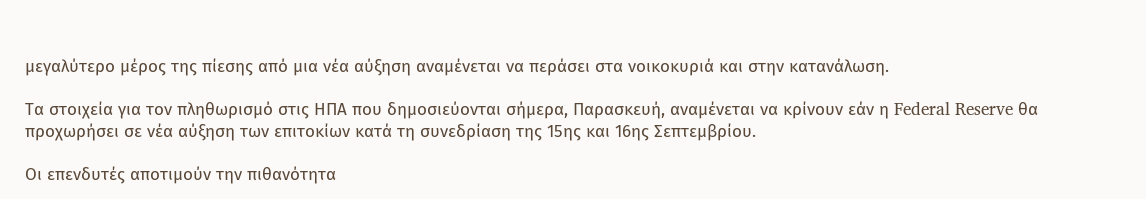μεγαλύτερο μέρος της πίεσης από μια νέα αύξηση αναμένεται να περάσει στα νοικοκυριά και στην κατανάλωση.

Τα στοιχεία για τον πληθωρισμό στις ΗΠΑ που δημοσιεύονται σήμερα, Παρασκευή, αναμένεται να κρίνουν εάν η Federal Reserve θα προχωρήσει σε νέα αύξηση των επιτοκίων κατά τη συνεδρίαση της 15ης και 16ης Σεπτεμβρίου.

Οι επενδυτές αποτιμούν την πιθανότητα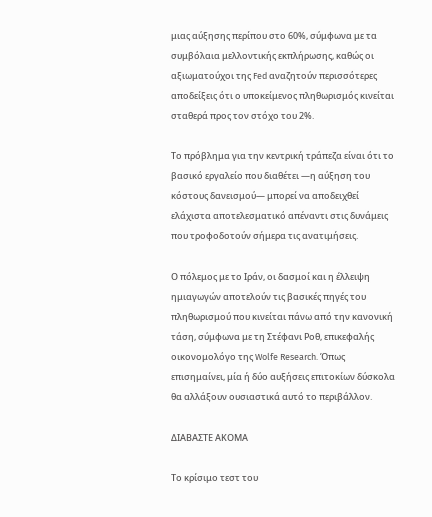μιας αύξησης περίπου στο 60%, σύμφωνα με τα συμβόλαια μελλοντικής εκπλήρωσης, καθώς οι αξιωματούχοι της Fed αναζητούν περισσότερες αποδείξεις ότι ο υποκείμενος πληθωρισμός κινείται σταθερά προς τον στόχο του 2%.

Το πρόβλημα για την κεντρική τράπεζα είναι ότι το βασικό εργαλείο που διαθέτει —η αύξηση του κόστους δανεισμού— μπορεί να αποδειχθεί ελάχιστα αποτελεσματικό απέναντι στις δυνάμεις που τροφοδοτούν σήμερα τις ανατιμήσεις.

Ο πόλεμος με το Ιράν, οι δασμοί και η έλλειψη ημιαγωγών αποτελούν τις βασικές πηγές του πληθωρισμού που κινείται πάνω από την κανονική τάση, σύμφωνα με τη Στέφανι Ροθ, επικεφαλής οικονομολόγο της Wolfe Research. Όπως επισημαίνει, μία ή δύο αυξήσεις επιτοκίων δύσκολα θα αλλάξουν ουσιαστικά αυτό το περιβάλλον.

ΔΙΑΒΑΣΤΕ ΑΚΟΜΑ

Το κρίσιμο τεστ του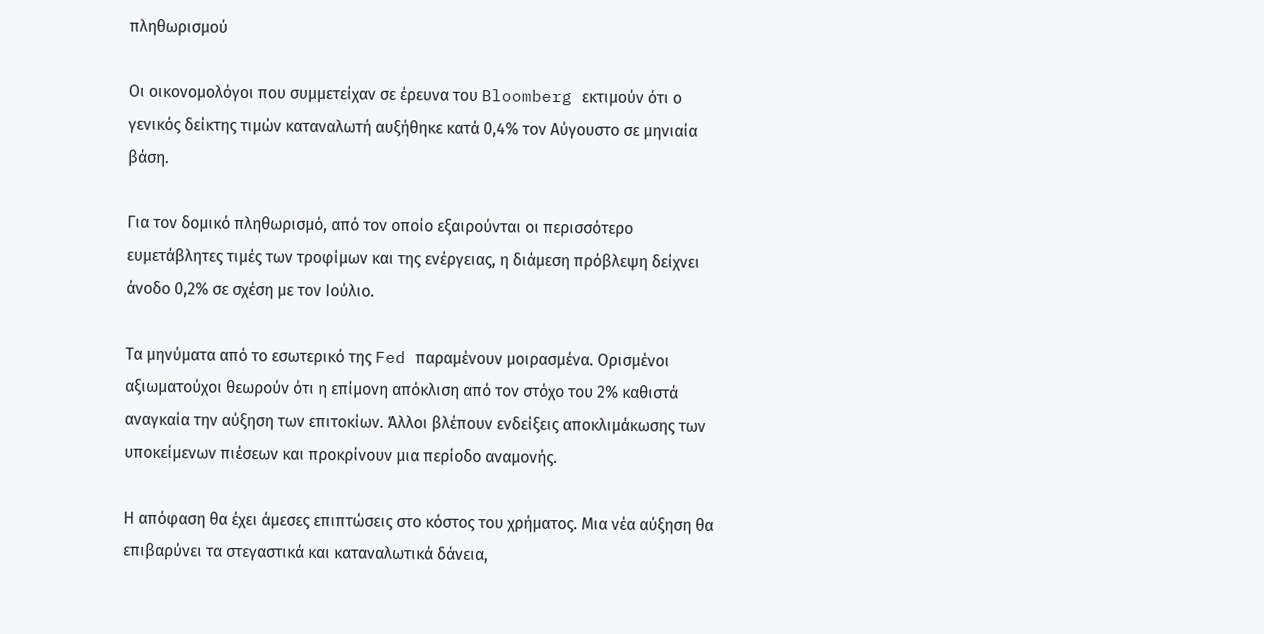πληθωρισμού

Οι οικονομολόγοι που συμμετείχαν σε έρευνα του Bloomberg εκτιμούν ότι ο γενικός δείκτης τιμών καταναλωτή αυξήθηκε κατά 0,4% τον Αύγουστο σε μηνιαία βάση.

Για τον δομικό πληθωρισμό, από τον οποίο εξαιρούνται οι περισσότερο ευμετάβλητες τιμές των τροφίμων και της ενέργειας, η διάμεση πρόβλεψη δείχνει άνοδο 0,2% σε σχέση με τον Ιούλιο.

Τα μηνύματα από το εσωτερικό της Fed παραμένουν μοιρασμένα. Ορισμένοι αξιωματούχοι θεωρούν ότι η επίμονη απόκλιση από τον στόχο του 2% καθιστά αναγκαία την αύξηση των επιτοκίων. Άλλοι βλέπουν ενδείξεις αποκλιμάκωσης των υποκείμενων πιέσεων και προκρίνουν μια περίοδο αναμονής.

Η απόφαση θα έχει άμεσες επιπτώσεις στο κόστος του χρήματος. Μια νέα αύξηση θα επιβαρύνει τα στεγαστικά και καταναλωτικά δάνεια,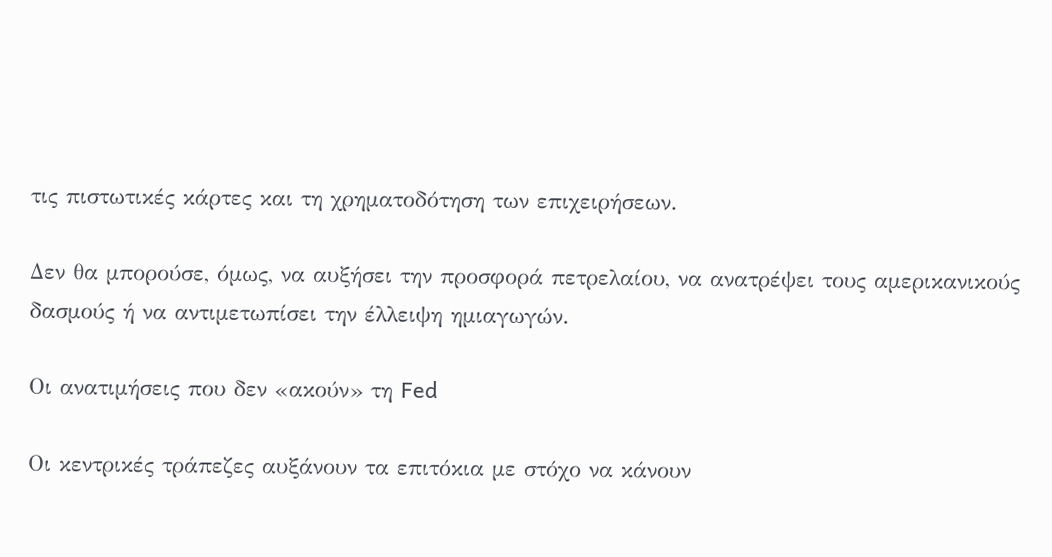τις πιστωτικές κάρτες και τη χρηματοδότηση των επιχειρήσεων.

Δεν θα μπορούσε, όμως, να αυξήσει την προσφορά πετρελαίου, να ανατρέψει τους αμερικανικούς δασμούς ή να αντιμετωπίσει την έλλειψη ημιαγωγών.

Οι ανατιμήσεις που δεν «ακούν» τη Fed

Οι κεντρικές τράπεζες αυξάνουν τα επιτόκια με στόχο να κάνουν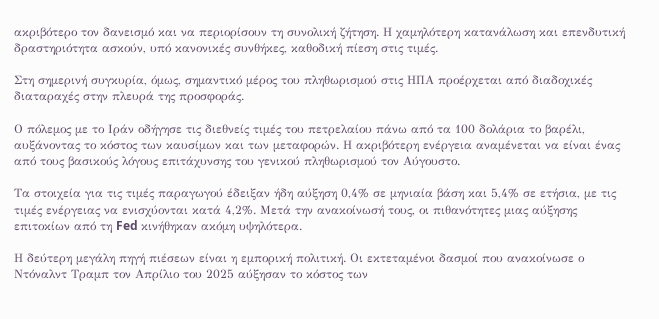ακριβότερο τον δανεισμό και να περιορίσουν τη συνολική ζήτηση. Η χαμηλότερη κατανάλωση και επενδυτική δραστηριότητα ασκούν, υπό κανονικές συνθήκες, καθοδική πίεση στις τιμές.

Στη σημερινή συγκυρία, όμως, σημαντικό μέρος του πληθωρισμού στις ΗΠΑ προέρχεται από διαδοχικές διαταραχές στην πλευρά της προσφοράς.

Ο πόλεμος με το Ιράν οδήγησε τις διεθνείς τιμές του πετρελαίου πάνω από τα 100 δολάρια το βαρέλι, αυξάνοντας το κόστος των καυσίμων και των μεταφορών. Η ακριβότερη ενέργεια αναμένεται να είναι ένας από τους βασικούς λόγους επιτάχυνσης του γενικού πληθωρισμού τον Αύγουστο.

Τα στοιχεία για τις τιμές παραγωγού έδειξαν ήδη αύξηση 0,4% σε μηνιαία βάση και 5,4% σε ετήσια, με τις τιμές ενέργειας να ενισχύονται κατά 4,2%. Μετά την ανακοίνωσή τους, οι πιθανότητες μιας αύξησης επιτοκίων από τη Fed κινήθηκαν ακόμη υψηλότερα.

Η δεύτερη μεγάλη πηγή πιέσεων είναι η εμπορική πολιτική. Οι εκτεταμένοι δασμοί που ανακοίνωσε ο Ντόναλντ Τραμπ τον Απρίλιο του 2025 αύξησαν το κόστος των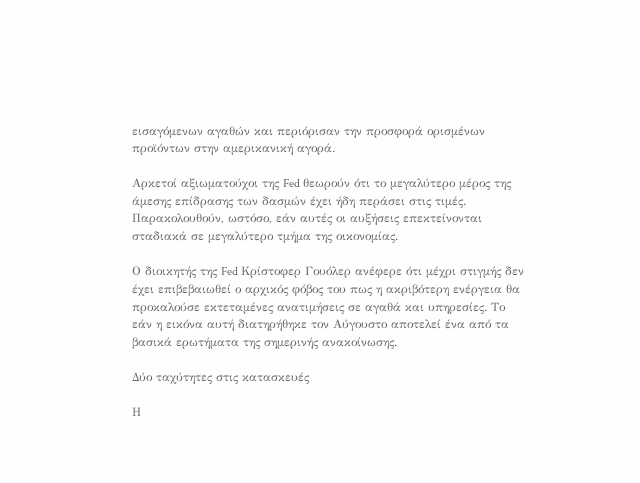εισαγόμενων αγαθών και περιόρισαν την προσφορά ορισμένων προϊόντων στην αμερικανική αγορά.

Αρκετοί αξιωματούχοι της Fed θεωρούν ότι το μεγαλύτερο μέρος της άμεσης επίδρασης των δασμών έχει ήδη περάσει στις τιμές. Παρακολουθούν, ωστόσο, εάν αυτές οι αυξήσεις επεκτείνονται σταδιακά σε μεγαλύτερο τμήμα της οικονομίας.

Ο διοικητής της Fed Κρίστοφερ Γουόλερ ανέφερε ότι μέχρι στιγμής δεν έχει επιβεβαιωθεί ο αρχικός φόβος του πως η ακριβότερη ενέργεια θα προκαλούσε εκτεταμένες ανατιμήσεις σε αγαθά και υπηρεσίες. Το εάν η εικόνα αυτή διατηρήθηκε τον Αύγουστο αποτελεί ένα από τα βασικά ερωτήματα της σημερινής ανακοίνωσης.

Δύο ταχύτητες στις κατασκευές

Η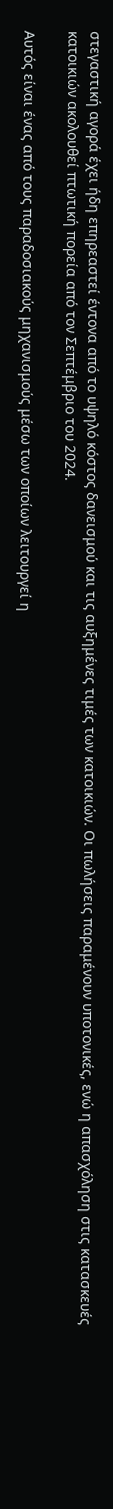στεγαστική αγορά έχει ήδη επηρεαστεί έντονα από το υψηλό κόστος δανεισμού και τις αυξημένες τιμές των κατοικιών. Οι πωλήσεις παραμένουν υποτονικές, ενώ η απασχόληση στις κατασκευές κατοικιών ακολουθεί πτωτική πορεία από τον Σεπτέμβριο του 2024.

Αυτός είναι ένας από τους παραδοσιακούς μηχανισμούς μέσω των οποίων λειτουργεί η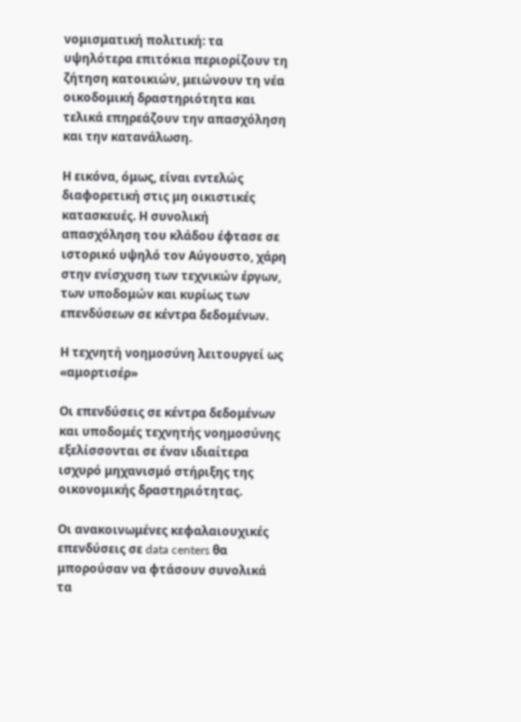νομισματική πολιτική: τα υψηλότερα επιτόκια περιορίζουν τη ζήτηση κατοικιών, μειώνουν τη νέα οικοδομική δραστηριότητα και τελικά επηρεάζουν την απασχόληση και την κατανάλωση.

Η εικόνα, όμως, είναι εντελώς διαφορετική στις μη οικιστικές κατασκευές. Η συνολική απασχόληση του κλάδου έφτασε σε ιστορικό υψηλό τον Αύγουστο, χάρη στην ενίσχυση των τεχνικών έργων, των υποδομών και κυρίως των επενδύσεων σε κέντρα δεδομένων.

Η τεχνητή νοημοσύνη λειτουργεί ως «αμορτισέρ»

Οι επενδύσεις σε κέντρα δεδομένων και υποδομές τεχνητής νοημοσύνης εξελίσσονται σε έναν ιδιαίτερα ισχυρό μηχανισμό στήριξης της οικονομικής δραστηριότητας.

Οι ανακοινωμένες κεφαλαιουχικές επενδύσεις σε data centers θα μπορούσαν να φτάσουν συνολικά τα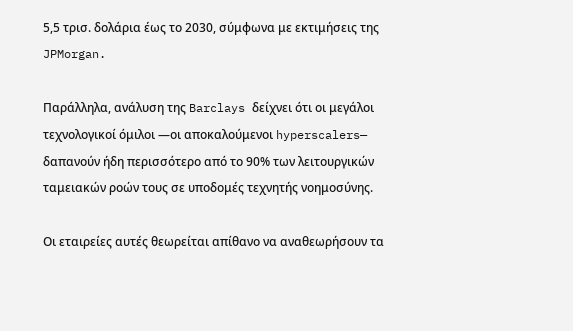5,5 τρισ. δολάρια έως το 2030, σύμφωνα με εκτιμήσεις της JPMorgan.

Παράλληλα, ανάλυση της Barclays δείχνει ότι οι μεγάλοι τεχνολογικοί όμιλοι —οι αποκαλούμενοι hyperscalers— δαπανούν ήδη περισσότερο από το 90% των λειτουργικών ταμειακών ροών τους σε υποδομές τεχνητής νοημοσύνης.

Οι εταιρείες αυτές θεωρείται απίθανο να αναθεωρήσουν τα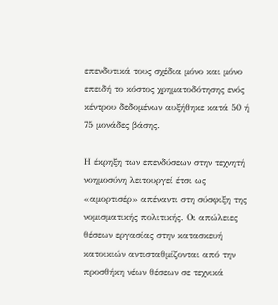επενδυτικά τους σχέδια μόνο και μόνο επειδή το κόστος χρηματοδότησης ενός κέντρου δεδομένων αυξήθηκε κατά 50 ή 75 μονάδες βάσης.

Η έκρηξη των επενδύσεων στην τεχνητή νοημοσύνη λειτουργεί έτσι ως «αμορτισέρ» απέναντι στη σύσφιξη της νομισματικής πολιτικής. Οι απώλειες θέσεων εργασίας στην κατασκευή κατοικιών αντισταθμίζονται από την προσθήκη νέων θέσεων σε τεχνικά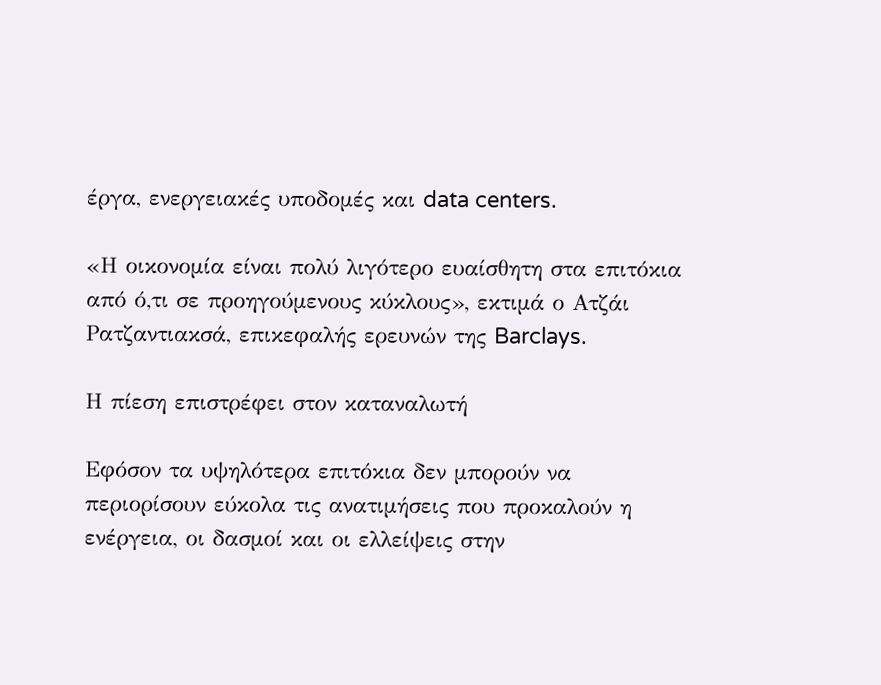έργα, ενεργειακές υποδομές και data centers.

«Η οικονομία είναι πολύ λιγότερο ευαίσθητη στα επιτόκια από ό,τι σε προηγούμενους κύκλους», εκτιμά ο Ατζάι Ρατζαντιακσά, επικεφαλής ερευνών της Barclays.

Η πίεση επιστρέφει στον καταναλωτή

Εφόσον τα υψηλότερα επιτόκια δεν μπορούν να περιορίσουν εύκολα τις ανατιμήσεις που προκαλούν η ενέργεια, οι δασμοί και οι ελλείψεις στην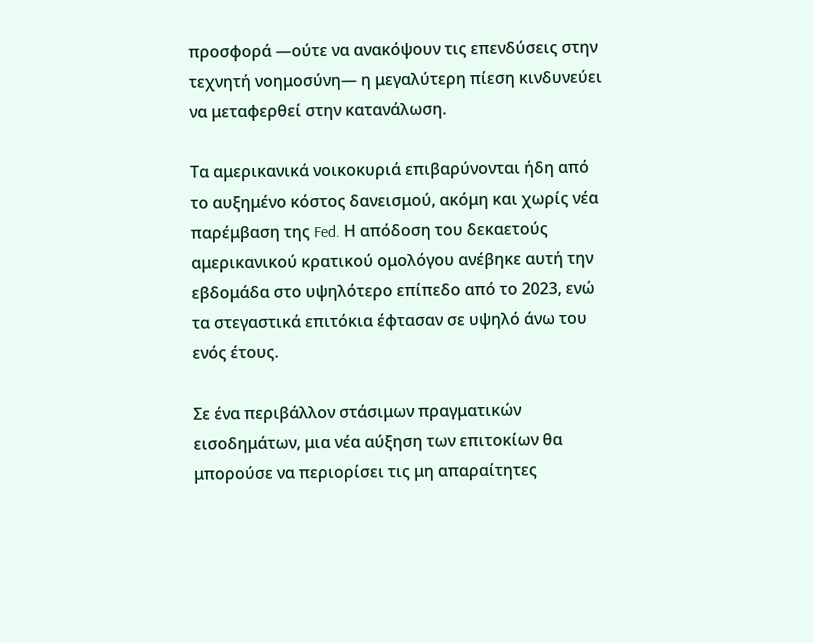προσφορά —ούτε να ανακόψουν τις επενδύσεις στην τεχνητή νοημοσύνη— η μεγαλύτερη πίεση κινδυνεύει να μεταφερθεί στην κατανάλωση.

Τα αμερικανικά νοικοκυριά επιβαρύνονται ήδη από το αυξημένο κόστος δανεισμού, ακόμη και χωρίς νέα παρέμβαση της Fed. Η απόδοση του δεκαετούς αμερικανικού κρατικού ομολόγου ανέβηκε αυτή την εβδομάδα στο υψηλότερο επίπεδο από το 2023, ενώ τα στεγαστικά επιτόκια έφτασαν σε υψηλό άνω του ενός έτους.

Σε ένα περιβάλλον στάσιμων πραγματικών εισοδημάτων, μια νέα αύξηση των επιτοκίων θα μπορούσε να περιορίσει τις μη απαραίτητες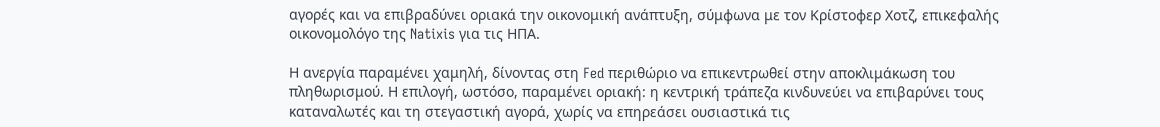αγορές και να επιβραδύνει οριακά την οικονομική ανάπτυξη, σύμφωνα με τον Κρίστοφερ Χοτζ, επικεφαλής οικονομολόγο της Natixis για τις ΗΠΑ.

Η ανεργία παραμένει χαμηλή, δίνοντας στη Fed περιθώριο να επικεντρωθεί στην αποκλιμάκωση του πληθωρισμού. Η επιλογή, ωστόσο, παραμένει οριακή: η κεντρική τράπεζα κινδυνεύει να επιβαρύνει τους καταναλωτές και τη στεγαστική αγορά, χωρίς να επηρεάσει ουσιαστικά τις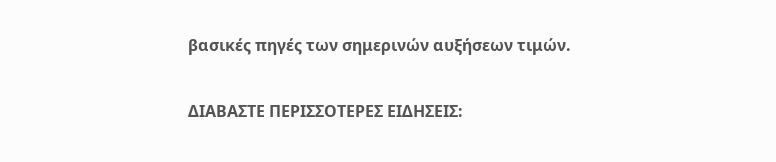βασικές πηγές των σημερινών αυξήσεων τιμών.

ΔΙΑΒΑΣΤΕ ΠΕΡΙΣΣΟΤΕΡΕΣ ΕΙΔΗΣΕΙΣ: